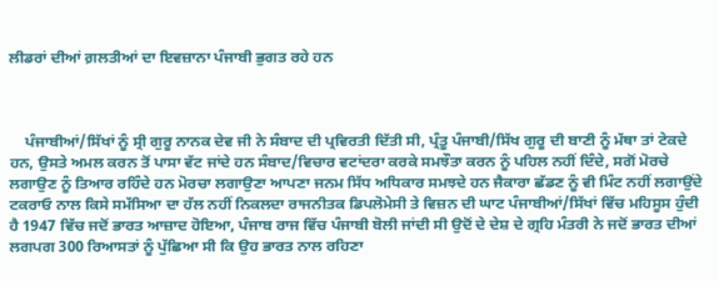ਲੀਡਰਾਂ ਦੀਆਂ ਗ਼ਲਤੀਆਂ ਦਾ ਇਵਜ਼ਾਨਾ ਪੰਜਾਬੀ ਭੁਗਤ ਰਹੇ ਹਨ



    ਪੰਜਾਬੀਆਂ/ਸਿੱਖਾਂ ਨੂੰ ਸ੍ਰੀ ਗੁਰੂ ਨਾਨਕ ਦੇਵ ਜੀ ਨੇ ਸੰਬਾਦ ਦੀ ਪ੍ਰਵਿਰਤੀ ਦਿੱਤੀ ਸੀ, ਪ੍ਰੰਤੂ ਪੰਜਾਬੀ/ਸਿੱਖ ਗੁਰੂ ਦੀ ਬਾਣੀ ਨੂੰ ਮੱਥਾ ਤਾਂ ਟੇਕਦੇ ਹਨ, ਉਸਤੇ ਅਮਲ ਕਰਨ ਤੋਂ ਪਾਸਾ ਵੱਟ ਜਾਂਦੇ ਹਨ ਸੰਬਾਦ/ਵਿਚਾਰ ਵਟਾਂਦਰਾ ਕਰਕੇ ਸਮਝੌਤਾ ਕਰਨ ਨੂੰ ਪਹਿਲ ਨਹੀਂ ਦਿੰਦੇ, ਸਗੋਂ ਮੋਰਚੇ ਲਗਾਉਣ ਨੂੰ ਤਿਆਰ ਰਹਿੰਦੇ ਹਨ ਮੋਰਚਾ ਲਗਾਉਣਾ ਆਪਣਾ ਜਨਮ ਸਿੱਧ ਅਧਿਕਾਰ ਸਮਝਦੇ ਹਨ ਜੈਕਾਰਾ ਛੱਡਣ ਨੂੰ ਵੀ ਮਿੰਟ ਨਹੀਂ ਲਗਾਉਂਦੇ ਟਕਰਾਓ ਨਾਲ ਕਿਸੇ ਸਮੱਸਿਆ ਦਾ ਹੱਲ ਨਹੀਂ ਨਿਕਲਦਾ ਰਾਜਨੀਤਕ ਡਿਪਲੋਮੇਸੀ ਤੇ ਵਿਜ਼ਨ ਦੀ ਘਾਟ ਪੰਜਾਬੀਆਂ/ਸਿੱਖਾਂ ਵਿੱਚ ਮਹਿਸੂਸ ਹੁੰਦੀ ਹੈ 1947 ਵਿੱਚ ਜਦੋਂ ਭਾਰਤ ਆਜ਼ਾਦ ਹੋਇਆ, ਪੰਜਾਬ ਰਾਜ ਵਿੱਚ ਪੰਜਾਬੀ ਬੋਲੀ ਜਾਂਦੀ ਸੀ ਉਦੋਂ ਦੇ ਦੇਸ਼ ਦੇ ਗ੍ਰਹਿ ਮੰਤਰੀ ਨੇ ਜਦੋਂ ਭਾਰਤ ਦੀਆਂ ਲਗਪਗ 300 ਰਿਆਸਤਾਂ ਨੂੰ ਪੁੱਛਿਆ ਸੀ ਕਿ ਉਹ ਭਾਰਤ ਨਾਲ ਰਹਿਣਾ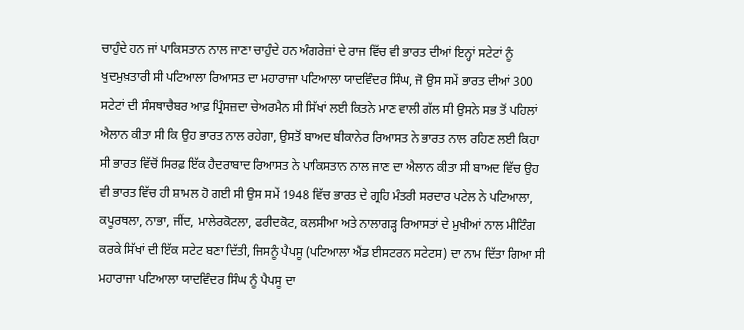ਚਾਹੁੰਦੇ ਹਨ ਜਾਂ ਪਾਕਿਸਤਾਨ ਨਾਲ ਜਾਣਾ ਚਾਹੁੰਦੇ ਹਨ ਅੰਗਰੇਜ਼ਾਂ ਦੇ ਰਾਜ ਵਿੱਚ ਵੀ ਭਾਰਤ ਦੀਆਂ ਇਨ੍ਹਾਂ ਸਟੇਟਾਂ ਨੂੰ ਖੁਦਮੁਖ਼ਤਾਰੀ ਸੀ ਪਟਿਆਲਾ ਰਿਆਸਤ ਦਾ ਮਹਾਰਾਜਾ ਪਟਿਆਲਾ ਯਾਦਵਿੰਦਰ ਸਿੰਘ, ਜੋ ਉਸ ਸਮੇਂ ਭਾਰਤ ਦੀਆਂ 300 ਸਟੇਟਾਂ ਦੀ ਸੰਸਥਾਚੈਬਰ ਆਫ਼ ਪ੍ਰਿੰਸਜ਼ਦਾ ਚੇਅਰਮੈਨ ਸੀ ਸਿੱਖਾਂ ਲਈ ਕਿਤਨੇ ਮਾਣ ਵਾਲੀ ਗੱਲ ਸੀ ਉਸਨੇ ਸਭ ਤੋਂ ਪਹਿਲਾਂ ਐਲਾਨ ਕੀਤਾ ਸੀ ਕਿ ਉਹ ਭਾਰਤ ਨਾਲ ਰਹੇਗਾ, ਉਸਤੋਂ ਬਾਅਦ ਬੀਕਾਨੇਰ ਰਿਆਸਤ ਨੇ ਭਾਰਤ ਨਾਲ ਰਹਿਣ ਲਈ ਕਿਹਾ ਸੀ ਭਾਰਤ ਵਿੱਚੋਂ ਸਿਰਫ਼ ਇੱਕ ਹੈਦਰਾਬਾਦ ਰਿਆਸਤ ਨੇ ਪਾਕਿਸਤਾਨ ਨਾਲ ਜਾਣ ਦਾ ਐਲਾਨ ਕੀਤਾ ਸੀ ਬਾਅਦ ਵਿੱਚ ਉਹ ਵੀ ਭਾਰਤ ਵਿੱਚ ਹੀ ਸ਼ਾਮਲ ਹੋ ਗਈ ਸੀ ਉਸ ਸਮੇਂ 1948 ਵਿੱਚ ਭਾਰਤ ਦੇ ਗ੍ਰਹਿ ਮੰਤਰੀ ਸਰਦਾਰ ਪਟੇਲ ਨੇ ਪਟਿਆਲਾ, ਕਪੂਰਥਲਾ, ਨਾਭਾ, ਜੀਂਦ, ਮਾਲੇਰਕੋਟਲਾ, ਫਰੀਦਕੋਟ, ਕਲਸੀਆ ਅਤੇ ਨਾਲਾਗੜ੍ਹ ਰਿਆਸਤਾਂ ਦੇ ਮੁਖੀਆਂ ਨਾਲ ਮੀਟਿੰਗ ਕਰਕੇ ਸਿੱਖਾਂ ਦੀ ਇੱਕ ਸਟੇਟ ਬਣਾ ਦਿੱਤੀ, ਜਿਸਨੂੰ ਪੈਪਸੂ (ਪਟਿਆਲਾ ਐਂਡ ਈਸਟਰਨ ਸਟੇਟਸ) ਦਾ ਨਾਮ ਦਿੱਤਾ ਗਿਆ ਸੀ ਮਹਾਰਾਜਾ ਪਟਿਆਲਾ ਯਾਦਵਿੰਦਰ ਸਿੰਘ ਨੂੰ ਪੈਪਸੂ ਦਾ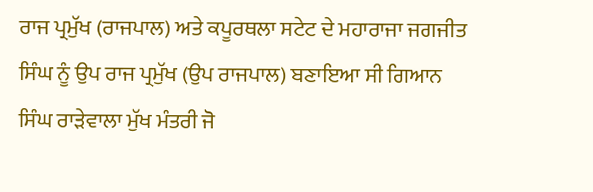ਰਾਜ ਪ੍ਰਮੁੱਖ (ਰਾਜਪਾਲ) ਅਤੇ ਕਪੂਰਥਲਾ ਸਟੇਟ ਦੇ ਮਹਾਰਾਜਾ ਜਗਜੀਤ ਸਿੰਘ ਨੂੰ ਉਪ ਰਾਜ ਪ੍ਰਮੁੱਖ (ਉਪ ਰਾਜਪਾਲ) ਬਣਾਇਆ ਸੀ ਗਿਆਨ ਸਿੰਘ ਰਾੜੇਵਾਲਾ ਮੁੱਖ ਮੰਤਰੀ ਜੋ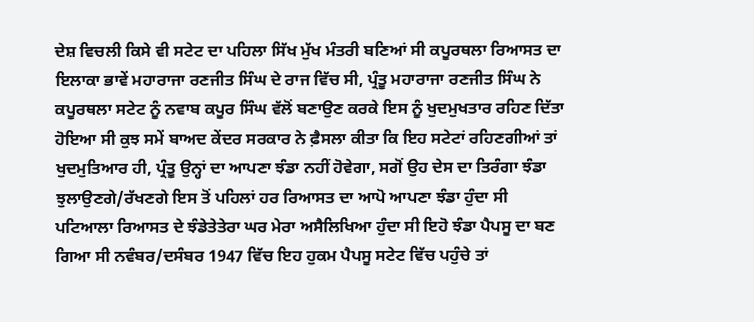ਦੇਸ਼ ਵਿਚਲੀ ਕਿਸੇ ਵੀ ਸਟੇਟ ਦਾ ਪਹਿਲਾ ਸਿੱਖ ਮੁੱਖ ਮੰਤਰੀ ਬਣਿਆਂ ਸੀ ਕਪੂਰਥਲਾ ਰਿਆਸਤ ਦਾ ਇਲਾਕਾ ਭਾਵੇਂ ਮਹਾਰਾਜਾ ਰਣਜੀਤ ਸਿੰਘ ਦੇ ਰਾਜ ਵਿੱਚ ਸੀ, ਪ੍ਰੰਤੂ ਮਹਾਰਾਜਾ ਰਣਜੀਤ ਸਿੰਘ ਨੇ ਕਪੂਰਥਲਾ ਸਟੇਟ ਨੂੰ ਨਵਾਬ ਕਪੂਰ ਸਿੰਘ ਵੱਲੋਂ ਬਣਾਉਣ ਕਰਕੇ ਇਸ ਨੂੰ ਖੁਦਮੁਖਤਾਰ ਰਹਿਣ ਦਿੱਤਾ ਹੋਇਆ ਸੀ ਕੁਝ ਸਮੇਂ ਬਾਅਦ ਕੇਂਦਰ ਸਰਕਾਰ ਨੇ ਫ਼ੈਸਲਾ ਕੀਤਾ ਕਿ ਇਹ ਸਟੇਟਾਂ ਰਹਿਣਗੀਆਂ ਤਾਂ ਖੁਦਮੁਤਿਆਰ ਹੀ, ਪ੍ਰੰਤੂ ਉਨ੍ਹਾਂ ਦਾ ਆਪਣਾ ਝੰਡਾ ਨਹੀਂ ਹੋਵੇਗਾ, ਸਗੋਂ ਉਹ ਦੇਸ ਦਾ ਤਿਰੰਗਾ ਝੰਡਾ ਝੁਲਾਉਣਗੇ/ਰੱਖਣਗੇ ਇਸ ਤੋਂ ਪਹਿਲਾਂ ਹਰ ਰਿਆਸਤ ਦਾ ਆਪੋ ਆਪਣਾ ਝੰਡਾ ਹੁੰਦਾ ਸੀ ਪਟਿਆਲਾ ਰਿਆਸਤ ਦੇ ਝੰਡੇਤੇਤੇਰਾ ਘਰ ਮੇਰਾ ਅਸੈਲਿਖਿਆ ਹੁੰਦਾ ਸੀ ਇਹੋ ਝੰਡਾ ਪੈਪਸੂ ਦਾ ਬਣ ਗਿਆ ਸੀ ਨਵੰਬਰ/ਦਸੰਬਰ 1947 ਵਿੱਚ ਇਹ ਹੁਕਮ ਪੈਪਸੂ ਸਟੇਟ ਵਿੱਚ ਪਹੁੰਚੇ ਤਾਂ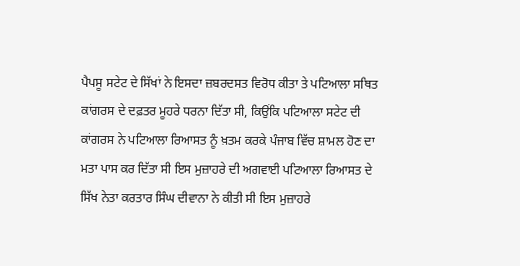ਪੈਪਸੂ ਸਟੇਟ ਦੇ ਸਿੱਖਾਂ ਨੇ ਇਸਦਾ ਜ਼ਬਰਦਸਤ ਵਿਰੋਧ ਕੀਤਾ ਤੇ ਪਟਿਆਲਾ ਸਥਿਤ ਕਾਂਗਰਸ ਦੇ ਦਫ਼ਤਰ ਮੂਹਰੇ ਧਰਨਾ ਦਿੱਤਾ ਸੀ, ਕਿਉਂਕਿ ਪਟਿਆਲਾ ਸਟੇਟ ਦੀ ਕਾਂਗਰਸ ਨੇ ਪਟਿਆਲਾ ਰਿਆਸਤ ਨੂੰ ਖ਼ਤਮ ਕਰਕੇ ਪੰਜਾਬ ਵਿੱਚ ਸ਼ਾਮਲ ਹੋਣ ਦਾ ਮਤਾ ਪਾਸ ਕਰ ਦਿੱਤਾ ਸੀ ਇਸ ਮੁਜ਼ਾਹਰੇ ਦੀ ਅਗਵਾਈ ਪਟਿਆਲਾ ਰਿਆਸਤ ਦੇ ਸਿੱਖ ਨੇਤਾ ਕਰਤਾਰ ਸਿੰਘ ਦੀਵਾਨਾ ਨੇ ਕੀਤੀ ਸੀ ਇਸ ਮੁਜ਼ਾਹਰੇ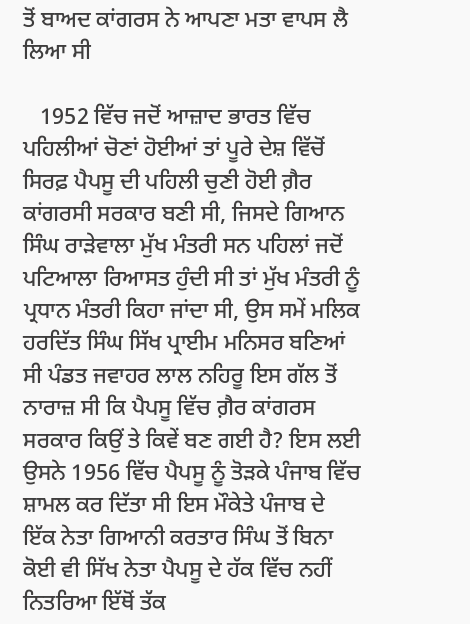ਤੋਂ ਬਾਅਦ ਕਾਂਗਰਸ ਨੇ ਆਪਣਾ ਮਤਾ ਵਾਪਸ ਲੈ ਲਿਆ ਸੀ

   1952 ਵਿੱਚ ਜਦੋਂ ਆਜ਼ਾਦ ਭਾਰਤ ਵਿੱਚ ਪਹਿਲੀਆਂ ਚੋਣਾਂ ਹੋਈਆਂ ਤਾਂ ਪੂਰੇ ਦੇਸ਼ ਵਿੱਚੋਂ ਸਿਰਫ਼ ਪੈਪਸੂ ਦੀ ਪਹਿਲੀ ਚੁਣੀ ਹੋਈ ਗ਼ੈਰ ਕਾਂਗਰਸੀ ਸਰਕਾਰ ਬਣੀ ਸੀ, ਜਿਸਦੇ ਗਿਆਨ ਸਿੰਘ ਰਾੜੇਵਾਲਾ ਮੁੱਖ ਮੰਤਰੀ ਸਨ ਪਹਿਲਾਂ ਜਦੋਂ ਪਟਿਆਲਾ ਰਿਆਸਤ ਹੁੰਦੀ ਸੀ ਤਾਂ ਮੁੱਖ ਮੰਤਰੀ ਨੂੰ ਪ੍ਰਧਾਨ ਮੰਤਰੀ ਕਿਹਾ ਜਾਂਦਾ ਸੀ, ਉਸ ਸਮੇਂ ਮਲਿਕ ਹਰਦਿੱਤ ਸਿੰਘ ਸਿੱਖ ਪ੍ਰਾਈਮ ਮਨਿਸਰ ਬਣਿਆਂ ਸੀ ਪੰਡਤ ਜਵਾਹਰ ਲਾਲ ਨਹਿਰੂ ਇਸ ਗੱਲ ਤੋਂ ਨਾਰਾਜ਼ ਸੀ ਕਿ ਪੈਪਸੂ ਵਿੱਚ ਗ਼ੈਰ ਕਾਂਗਰਸ ਸਰਕਾਰ ਕਿਉਂ ਤੇ ਕਿਵੇਂ ਬਣ ਗਈ ਹੈ? ਇਸ ਲਈ ਉਸਨੇ 1956 ਵਿੱਚ ਪੈਪਸੂ ਨੂੰ ਤੋੜਕੇ ਪੰਜਾਬ ਵਿੱਚ ਸ਼ਾਮਲ ਕਰ ਦਿੱਤਾ ਸੀ ਇਸ ਮੌਕੇਤੇ ਪੰਜਾਬ ਦੇ ਇੱਕ ਨੇਤਾ ਗਿਆਨੀ ਕਰਤਾਰ ਸਿੰਘ ਤੋਂ ਬਿਨਾ ਕੋਈ ਵੀ ਸਿੱਖ ਨੇਤਾ ਪੈਪਸੂ ਦੇ ਹੱਕ ਵਿੱਚ ਨਹੀਂ ਨਿਤਰਿਆ ਇੱਥੋਂ ਤੱਕ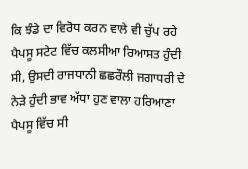ਕਿ ਝੰਡੇ ਦਾ ਵਿਰੋਧ ਕਰਨ ਵਾਲੇ ਵੀ ਚੁੱਪ ਰਹੇ ਪੈਪਸੂ ਸਟੇਟ ਵਿੱਚ ਕਲਸੀਆ ਰਿਆਸਤ ਹੁੰਦੀ ਸੀ, ਉਸਦੀ ਰਾਜਧਾਨੀ ਛਛਰੌਲੀ ਜਗਾਧਰੀ ਦੇ ਨੇੜੇ ਹੁੰਦੀ ਭਾਵ ਅੱਧਾ ਹੁਣ ਵਾਲਾ ਹਰਿਆਣਾ ਪੈਪਸੂ ਵਿੱਚ ਸੀ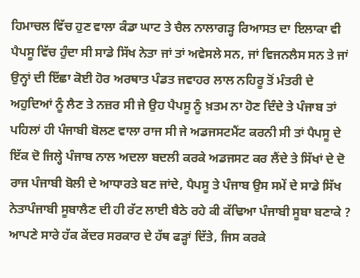ਹਿਮਾਚਲ ਵਿੱਚ ਹੁਣ ਵਾਲਾ ਕੰਡਾ ਘਾਟ ਤੇ ਚੈਲ ਨਾਲਾਗੜ੍ਹ ਰਿਆਸਤ ਦਾ ਇਲਾਕਾ ਵੀ ਪੈਪਸੂ ਵਿੱਚ ਹੁੰਦਾ ਸੀ ਸਾਡੇ ਸਿੱਖ ਨੇਤਾ ਜਾਂ ਤਾਂ ਅਵੇਸਲੇ ਸਨ, ਜਾਂ ਵਿਜਨਲੈਸ ਸਨ ਤੇ ਜਾਂ ਉਨ੍ਹਾਂ ਦੀ ਇੱਛਾ ਕੋਈ ਹੋਰ ਅਰਥਾਤ ਪੰਡਤ ਜਵਾਹਰ ਲਾਲ ਨਹਿਰੂ ਤੋਂ ਮੰਤਰੀ ਦੇ ਅਹੁਦਿਆਂ ਨੂੰ ਲੈਣ ਤੇ ਨਜ਼ਰ ਸੀ ਜੇ ਉਹ ਪੈਪਸੂ ਨੂੰ ਖ਼ਤਮ ਨਾ ਹੋਣ ਦਿੰਦੇ ਤੇ ਪੰਜਾਬ ਤਾਂ ਪਹਿਲਾਂ ਹੀ ਪੰਜਾਬੀ ਬੋਲਣ ਵਾਲਾ ਰਾਜ ਸੀ ਜੇ ਅਡਜਸਟਮੈਂਟ ਕਰਨੀ ਸੀ ਤਾਂ ਪੈਪਸੂ ਦੇ ਇੱਕ ਦੋ ਜਿਲ੍ਹੇ ਪੰਜਾਬ ਨਾਲ ਅਦਲਾ ਬਦਲੀ ਕਰਕੇ ਅਡਜਸਟ ਕਰ ਲੈਂਦੇ ਤੇ ਸਿੱਖਾਂ ਦੇ ਦੋ ਰਾਜ ਪੰਜਾਬੀ ਬੋਲੀ ਦੇ ਆਧਾਰਤੇ ਬਣ ਜਾਂਦੇ, ਪੈਪਸੂ ਤੇ ਪੰਜਾਬ ਉਸ ਸਮੇਂ ਦੇ ਸਾਡੇ ਸਿੱਖ ਨੇਤਾਪੰਜਾਬੀ ਸੂਬਾਲੈਣ ਦੀ ਹੀ ਰੱਟ ਲਾਈ ਬੈਠੇ ਰਹੇ ਕੀ ਕੱਢਿਆ ਪੰਜਾਬੀ ਸੂਬਾ ਬਣਾਕੇ ? ਆਪਣੇ ਸਾਰੇ ਹੱਕ ਕੇਂਦਰ ਸਰਕਾਰ ਦੇ ਹੱਥ ਫੜ੍ਹਾਂ ਦਿੱਤੇ, ਜਿਸ ਕਰਕੇ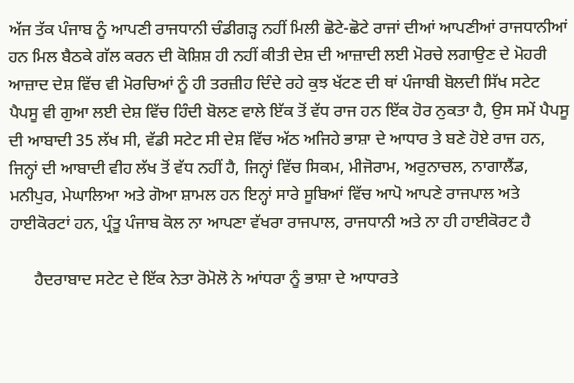ਅੱਜ ਤੱਕ ਪੰਜਾਬ ਨੂੰ ਆਪਣੀ ਰਾਜਧਾਨੀ ਚੰਡੀਗੜ੍ਹ ਨਹੀਂ ਮਿਲੀ ਛੋਟੇ-ਛੋਟੇ ਰਾਜਾਂ ਦੀਆਂ ਆਪਣੀਆਂ ਰਾਜਧਾਨੀਆਂ ਹਨ ਮਿਲ ਬੈਠਕੇ ਗੱਲ ਕਰਨ ਦੀ ਕੋਸ਼ਿਸ਼ ਹੀ ਨਹੀਂ ਕੀਤੀ ਦੇਸ਼ ਦੀ ਆਜ਼ਾਦੀ ਲਈ ਮੋਰਚੇ ਲਗਾਉਣ ਦੇ ਮੋਹਰੀ ਆਜ਼ਾਦ ਦੇਸ਼ ਵਿੱਚ ਵੀ ਮੋਰਚਿਆਂ ਨੂੰ ਹੀ ਤਰਜ਼ੀਹ ਦਿੰਦੇ ਰਹੇ ਕੁਝ ਖੱਟਣ ਦੀ ਥਾਂ ਪੰਜਾਬੀ ਬੋਲਦੀ ਸਿੱਖ ਸਟੇਟ ਪੈਪਸੂ ਵੀ ਗੁਆ ਲਈ ਦੇਸ਼ ਵਿੱਚ ਹਿੰਦੀ ਬੋਲਣ ਵਾਲੇ ਇੱਕ ਤੋਂ ਵੱਧ ਰਾਜ ਹਨ ਇੱਕ ਹੋਰ ਨੁਕਤਾ ਹੈ, ਉਸ ਸਮੇਂ ਪੈਪਸੂ ਦੀ ਆਬਾਦੀ 35 ਲੱਖ ਸੀ, ਵੱਡੀ ਸਟੇਟ ਸੀ ਦੇਸ਼ ਵਿੱਚ ਅੱਠ ਅਜਿਹੇ ਭਾਸ਼ਾ ਦੇ ਆਧਾਰ ਤੇ ਬਣੇ ਹੋਏ ਰਾਜ ਹਨ, ਜਿਨ੍ਹਾਂ ਦੀ ਆਬਾਦੀ ਵੀਹ ਲੱਖ ਤੋਂ ਵੱਧ ਨਹੀਂ ਹੈ, ਜਿਨ੍ਹਾਂ ਵਿੱਚ ਸਿਕਮ, ਮੀਜੋਰਾਮ, ਅਰੁਨਾਚਲ, ਨਾਗਾਲੈਂਡ, ਮਨੀਪੁਰ, ਮੇਘਾਲਿਆ ਅਤੇ ਗੋਆ ਸ਼ਾਮਲ ਹਨ ਇਨ੍ਹਾਂ ਸਾਰੇ ਸੂਬਿਆਂ ਵਿੱਚ ਆਪੋ ਆਪਣੇ ਰਾਜਪਾਲ ਅਤੇ ਹਾਈਕੋਰਟਾਂ ਹਨ, ਪ੍ਰੰਤੂ ਪੰਜਾਬ ਕੋਲ ਨਾ ਆਪਣਾ ਵੱਖਰਾ ਰਾਜਪਾਲ, ਰਾਜਧਾਨੀ ਅਤੇ ਨਾ ਹੀ ਹਾਈਕੋਰਟ ਹੈ

      ਹੈਦਰਾਬਾਦ ਸਟੇਟ ਦੇ ਇੱਕ ਨੇਤਾ ਰੋਮੋਲੋ ਨੇ ਆਂਧਰਾ ਨੂੰ ਭਾਸ਼ਾ ਦੇ ਆਧਾਰਤੇ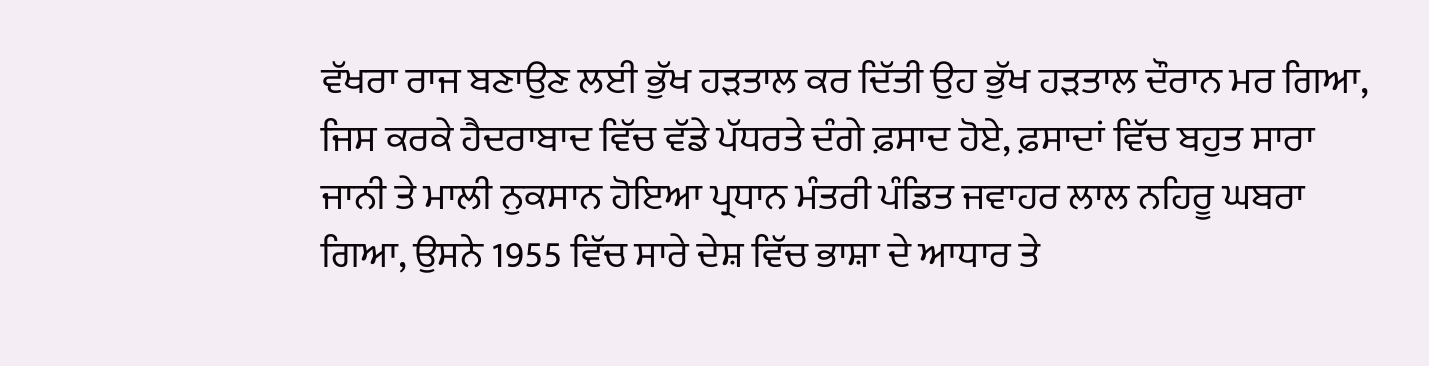ਵੱਖਰਾ ਰਾਜ ਬਣਾਉਣ ਲਈ ਭੁੱਖ ਹੜਤਾਲ ਕਰ ਦਿੱਤੀ ਉਹ ਭੁੱਖ ਹੜਤਾਲ ਦੌਰਾਨ ਮਰ ਗਿਆ, ਜਿਸ ਕਰਕੇ ਹੈਦਰਾਬਾਦ ਵਿੱਚ ਵੱਡੇ ਪੱਧਰਤੇ ਦੰਗੇ ਫ਼ਸਾਦ ਹੋਏ, ਫ਼ਸਾਦਾਂ ਵਿੱਚ ਬਹੁਤ ਸਾਰਾ ਜਾਨੀ ਤੇ ਮਾਲੀ ਨੁਕਸਾਨ ਹੋਇਆ ਪ੍ਰਧਾਨ ਮੰਤਰੀ ਪੰਡਿਤ ਜਵਾਹਰ ਲਾਲ ਨਹਿਰੂ ਘਬਰਾ ਗਿਆ, ਉਸਨੇ 1955 ਵਿੱਚ ਸਾਰੇ ਦੇਸ਼ ਵਿੱਚ ਭਾਸ਼ਾ ਦੇ ਆਧਾਰ ਤੇ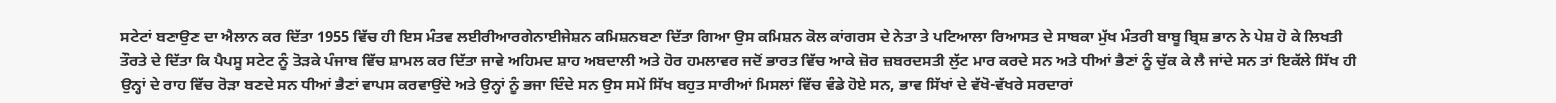ਸਟੇਟਾਂ ਬਣਾਉਣ ਦਾ ਐਲਾਨ ਕਰ ਦਿੱਤਾ 1955 ਵਿੱਚ ਹੀ ਇਸ ਮੰਤਵ ਲਈਰੀਆਰਗੇਨਾਈਜੇਸ਼ਨ ਕਮਿਸ਼ਨਬਣਾ ਦਿੱਤਾ ਗਿਆ ਉਸ ਕਮਿਸ਼ਨ ਕੋਲ ਕਾਂਗਰਸ ਦੇ ਨੇਤਾ ਤੇ ਪਟਿਆਲਾ ਰਿਆਸਤ ਦੇ ਸਾਬਕਾ ਮੁੱਖ ਮੰਤਰੀ ਬਾਬੂ ਬ੍ਰਿਸ਼ ਭਾਨ ਨੇ ਪੇਸ਼ ਹੋ ਕੇ ਲਿਖਤੀ ਤੌਰਤੇ ਦੇ ਦਿੱਤਾ ਕਿ ਪੈਪਸੂ ਸਟੇਟ ਨੂੰ ਤੋੜਕੇ ਪੰਜਾਬ ਵਿੱਚ ਸ਼ਾਮਲ ਕਰ ਦਿੱਤਾ ਜਾਵੇ ਅਹਿਮਦ ਸ਼ਾਹ ਅਬਦਾਲੀ ਅਤੇ ਹੋਰ ਹਮਲਾਵਰ ਜਦੋਂ ਭਾਰਤ ਵਿੱਚ ਆਕੇ ਜ਼ੋਰ ਜ਼ਬਰਦਸਤੀ ਲੁੱਟ ਮਾਰ ਕਰਦੇ ਸਨ ਅਤੇ ਧੀਆਂ ਭੈਣਾਂ ਨੂੰ ਚੁੱਕ ਕੇ ਲੈ ਜਾਂਦੇ ਸਨ ਤਾਂ ਇਕੱਲੇ ਸਿੱਖ ਹੀ ਉਨ੍ਹਾਂ ਦੇ ਰਾਹ ਵਿੱਚ ਰੋੜਾ ਬਣਦੇ ਸਨ ਧੀਆਂ ਭੈਣਾਂ ਵਾਪਸ ਕਰਵਾਉਂਦੇ ਅਤੇ ਉਨ੍ਹਾਂ ਨੂੰ ਭਜਾ ਦਿੰਦੇ ਸਨ ਉਸ ਸਮੇਂ ਸਿੱਖ ਬਹੁਤ ਸਾਰੀਆਂ ਮਿਸਲਾਂ ਵਿੱਚ ਵੰਡੇ ਹੋਏ ਸਨ, ਭਾਵ ਸਿੱਖਾਂ ਦੇ ਵੱਖੋ-ਵੱਖਰੇ ਸਰਦਾਰਾਂ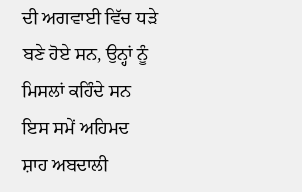ਦੀ ਅਗਵਾਈ ਵਿੱਚ ਧੜੇ ਬਣੇ ਹੋਏ ਸਨ, ਉਨ੍ਹਾਂ ਨੂੰ ਮਿਸਲਾਂ ਕਹਿੰਦੇ ਸਨ ਇਸ ਸਮੇਂ ਅਹਿਮਦ ਸ਼ਾਹ ਅਬਦਾਲੀ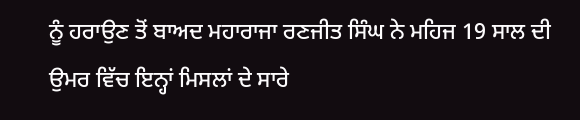ਨੂੰ ਹਰਾਉਣ ਤੋਂ ਬਾਅਦ ਮਹਾਰਾਜਾ ਰਣਜੀਤ ਸਿੰਘ ਨੇ ਮਹਿਜ 19 ਸਾਲ ਦੀ ਉਮਰ ਵਿੱਚ ਇਨ੍ਹਾਂ ਮਿਸਲਾਂ ਦੇ ਸਾਰੇ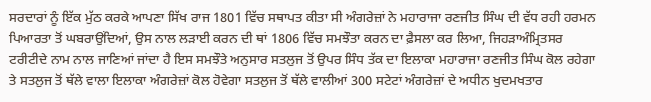ਸਰਦਾਰਾਂ ਨੂੰ ਇੱਕ ਮੁੱਠ ਕਰਕੇ ਆਪਣਾ ਸਿੱਖ ਰਾਜ 1801 ਵਿੱਚ ਸਥਾਪਤ ਕੀਤਾ ਸੀ ਅੰਗਰੇਜ਼ਾਂ ਨੇ ਮਹਾਰਾਜਾ ਰਣਜੀਤ ਸਿੰਘ ਦੀ ਵੱਧ ਰਹੀ ਹਰਮਨ ਪਿਆਰਤਾ ਤੋਂ ਘਬਰਾਉਂਦਿਆਂ, ਉਸ ਨਾਲ ਲੜਾਈ ਕਰਨ ਦੀ ਥਾਂ 1806 ਵਿੱਚ ਸਮਝੌਤਾ ਕਰਨ ਦਾ ਫ਼ੈਸਲਾ ਕਰ ਲਿਆ, ਜਿਹੜਾਅੰਮ੍ਰਿਤਸਰ ਟਰੀਟੀਦੇ ਨਾਮ ਨਾਲ ਜਾਣਿਆਂ ਜਾਂਦਾ ਹੈ ਇਸ ਸਮਝੌਤੇ ਅਨੁਸਾਰ ਸਤਲੁਜ ਤੋਂ ਉਪਰ ਸਿੰਧ ਤੱਕ ਦਾ ਇਲਾਕਾ ਮਹਾਰਾਜਾ ਰਣਜੀਤ ਸਿੰਘ ਕੋਲ ਰਹੇਗਾ ਤੇ ਸਤਲੁਜ ਤੋਂ ਥੱਲੇ ਵਾਲਾ ਇਲਾਕਾ ਅੰਗਰੇਜ਼ਾਂ ਕੋਲ ਹੋਵੇਗਾ ਸਤਲੁਜ ਤੋਂ ਥੱਲੇ ਵਾਲੀਆਂ 300 ਸਟੇਟਾਂ ਅੰਗਰੇਜ਼ਾਂ ਦੇ ਅਧੀਨ ਖੁਦਮਖਤਾਰ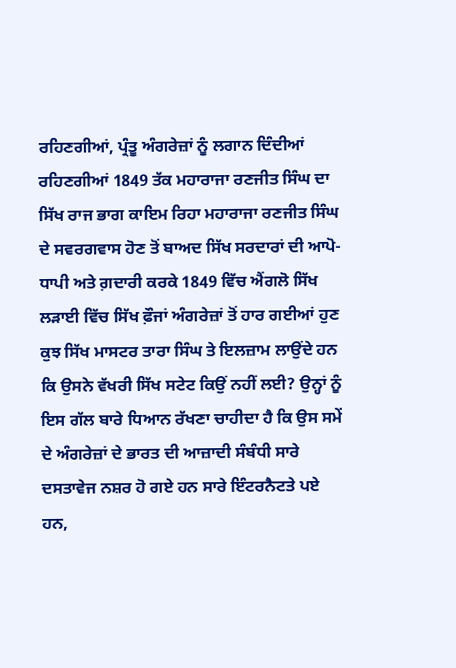ਰਹਿਣਗੀਆਂ, ਪ੍ਰੰਤੂ ਅੰਗਰੇਜ਼ਾਂ ਨੂੰ ਲਗਾਨ ਦਿੰਦੀਆਂ ਰਹਿਣਗੀਆਂ 1849 ਤੱਕ ਮਹਾਰਾਜਾ ਰਣਜੀਤ ਸਿੰਘ ਦਾ ਸਿੱਖ ਰਾਜ ਭਾਗ ਕਾਇਮ ਰਿਹਾ ਮਹਾਰਾਜਾ ਰਣਜੀਤ ਸਿੰਘ ਦੇ ਸਵਰਗਵਾਸ ਹੋਣ ਤੋਂ ਬਾਅਦ ਸਿੱਖ ਸਰਦਾਰਾਂ ਦੀ ਆਪੋ-ਧਾਪੀ ਅਤੇ ਗ਼ਦਾਰੀ ਕਰਕੇ 1849 ਵਿੱਚ ਐਂਗਲੋ ਸਿੱਖ ਲੜਾਈ ਵਿੱਚ ਸਿੱਖ ਫ਼ੌਜਾਂ ਅੰਗਰੇਜ਼ਾਂ ਤੋਂ ਹਾਰ ਗਈਆਂ ਹੁਣ ਕੁਝ ਸਿੱਖ ਮਾਸਟਰ ਤਾਰਾ ਸਿੰਘ ਤੇ ਇਲਜ਼ਾਮ ਲਾਉਂਦੇ ਹਨ ਕਿ ਉਸਨੇ ਵੱਖਰੀ ਸਿੱਖ ਸਟੇਟ ਕਿਉਂ ਨਹੀਂ ਲਈ? ਉਨ੍ਹਾਂ ਨੂੰ ਇਸ ਗੱਲ ਬਾਰੇ ਧਿਆਨ ਰੱਖਣਾ ਚਾਹੀਦਾ ਹੈ ਕਿ ਉਸ ਸਮੇਂ ਦੇ ਅੰਗਰੇਜ਼ਾਂ ਦੇ ਭਾਰਤ ਦੀ ਆਜ਼ਾਦੀ ਸੰਬੰਧੀ ਸਾਰੇ ਦਸਤਾਵੇਜ ਨਸ਼ਰ ਹੋ ਗਏ ਹਨ ਸਾਰੇ ਇੰਟਰਨੈਟਤੇ ਪਏ ਹਨ,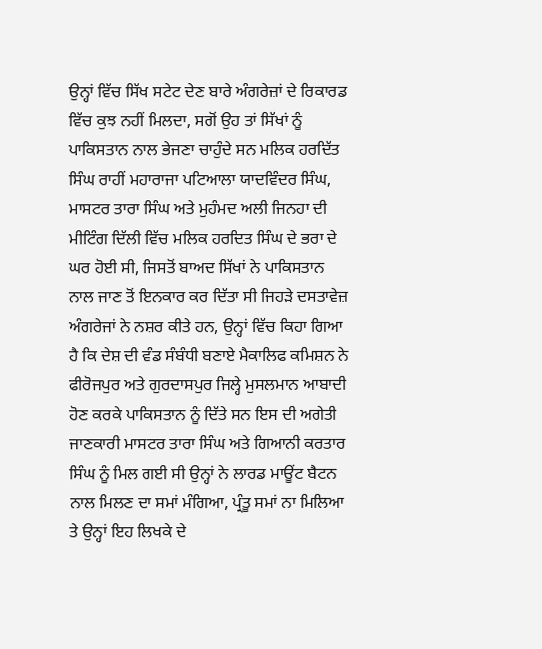ਉਨ੍ਹਾਂ ਵਿੱਚ ਸਿੱਖ ਸਟੇਟ ਦੇਣ ਬਾਰੇ ਅੰਗਰੇਜ਼ਾਂ ਦੇ ਰਿਕਾਰਡ ਵਿੱਚ ਕੁਝ ਨਹੀਂ ਮਿਲਦਾ, ਸਗੋਂ ਉਹ ਤਾਂ ਸਿੱਖਾਂ ਨੂੰ ਪਾਕਿਸਤਾਨ ਨਾਲ ਭੇਜਣਾ ਚਾਹੁੰਦੇ ਸਨ ਮਲਿਕ ਹਰਦਿੱਤ ਸਿੰਘ ਰਾਹੀਂ ਮਹਾਰਾਜਾ ਪਟਿਆਲਾ ਯਾਦਵਿੰਦਰ ਸਿੰਘ, ਮਾਸਟਰ ਤਾਰਾ ਸਿੰਘ ਅਤੇ ਮੁਹੰਮਦ ਅਲੀ ਜਿਨਹਾ ਦੀ ਮੀਟਿੰਗ ਦਿੱਲੀ ਵਿੱਚ ਮਲਿਕ ਹਰਦਿਤ ਸਿੰਘ ਦੇ ਭਰਾ ਦੇ ਘਰ ਹੋਈ ਸੀ, ਜਿਸਤੋਂ ਬਾਅਦ ਸਿੱਖਾਂ ਨੇ ਪਾਕਿਸਤਾਨ ਨਾਲ ਜਾਣ ਤੋਂ ਇਨਕਾਰ ਕਰ ਦਿੱਤਾ ਸੀ ਜਿਹੜੇ ਦਸਤਾਵੇਜ਼ ਅੰਗਰੇਜਾਂ ਨੇ ਨਸ਼ਰ ਕੀਤੇ ਹਨ, ਉਨ੍ਹਾਂ ਵਿੱਚ ਕਿਹਾ ਗਿਆ ਹੈ ਕਿ ਦੇਸ਼ ਦੀ ਵੰਡ ਸੰਬੰਧੀ ਬਣਾਏ ਮੈਕਾਲਿਫ ਕਮਿਸ਼ਨ ਨੇ ਫੀਰੋਜਪੁਰ ਅਤੇ ਗੁਰਦਾਸਪੁਰ ਜਿਲ੍ਹੇ ਮੁਸਲਮਾਨ ਆਬਾਦੀ ਹੋਣ ਕਰਕੇ ਪਾਕਿਸਤਾਨ ਨੂੰ ਦਿੱਤੇ ਸਨ ਇਸ ਦੀ ਅਗੇਤੀ ਜਾਣਕਾਰੀ ਮਾਸਟਰ ਤਾਰਾ ਸਿੰਘ ਅਤੇ ਗਿਆਨੀ ਕਰਤਾਰ ਸਿੰਘ ਨੂੰ ਮਿਲ ਗਈ ਸੀ ਉਨ੍ਹਾਂ ਨੇ ਲਾਰਡ ਮਾਊਂਟ ਬੈਟਨ ਨਾਲ ਮਿਲਣ ਦਾ ਸਮਾਂ ਮੰਗਿਆ, ਪ੍ਰੰਤੂ ਸਮਾਂ ਨਾ ਮਿਲਿਆ ਤੇ ਉਨ੍ਹਾਂ ਇਹ ਲਿਖਕੇ ਦੇ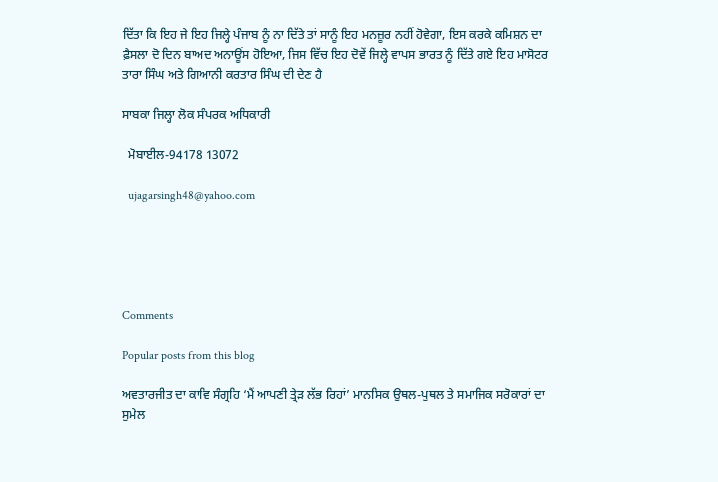ਦਿੱਤਾ ਕਿ ਇਹ ਜੇ ਇਹ ਜਿਲ੍ਹੇ ਪੰਜਾਬ ਨੂੰ ਨਾ ਦਿੱਤੇ ਤਾਂ ਸਾਨੂੰ ਇਹ ਮਨਜ਼ੂਰ ਨਹੀਂ ਹੋਵੇਗਾ, ਇਸ ਕਰਕੇ ਕਮਿਸ਼ਨ ਦਾ ਫ਼ੈਸਲਾ ਦੋ ਦਿਨ ਬਾਅਦ ਅਨਾਊਂਸ ਹੋਇਆ, ਜਿਸ ਵਿੱਚ ਇਹ ਦੋਵੇਂ ਜਿਲ੍ਹੇ ਵਾਪਸ ਭਾਰਤ ਨੂੰ ਦਿੱਤੇ ਗਏ ਇਹ ਮਾਸੋਟਰ ਤਾਰਾ ਸਿੰਘ ਅਤੇ ਗਿਆਨੀ ਕਰਤਾਰ ਸਿੰਘ ਦੀ ਦੇਣ ਹੈ

ਸਾਬਕਾ ਜਿਲ੍ਹਾ ਲੋਕ ਸੰਪਰਕ ਅਧਿਕਾਰੀ

  ਮੋਬਾਈਲ-94178 13072

  ujagarsingh48@yahoo.com





Comments

Popular posts from this blog

ਅਵਤਾਰਜੀਤ ਦਾ ਕਾਵਿ ਸੰਗ੍ਰਹਿ ‘ਮੈਂ ਆਪਣੀ ਤ੍ਰੇੜ ਲੱਭ ਰਿਹਾਂ’ ਮਾਨਸਿਕ ਉਥਲ-ਪੁਥਲ ਤੇ ਸਮਾਜਿਕ ਸਰੋਕਾਰਾਂ ਦਾ ਸੁਮੇਲ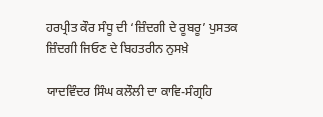ਹਰਪ੍ਰੀਤ ਕੌਰ ਸੰਧੂ ਦੀ ‘ਜ਼ਿੰਦਗੀ ਦੇ ਰੂਬਰੂ’ ਪੁਸਤਕ ਜ਼ਿੰਦਗੀ ਜਿਓਣ ਦੇ ਬਿਹਤਰੀਨ ਨੁਸਖ਼ੇ

ਯਾਦਵਿੰਦਰ ਸਿੰਘ ਕਲੌਲੀ ਦਾ ਕਾਵਿ-ਸੰਗ੍ਰਹਿ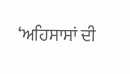‘ਅਹਿਸਾਸਾਂ ਦੀ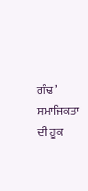ਗੰਢ’ ਸਮਾਜਿਕਤਾ ਦੀ ਹੂਕ